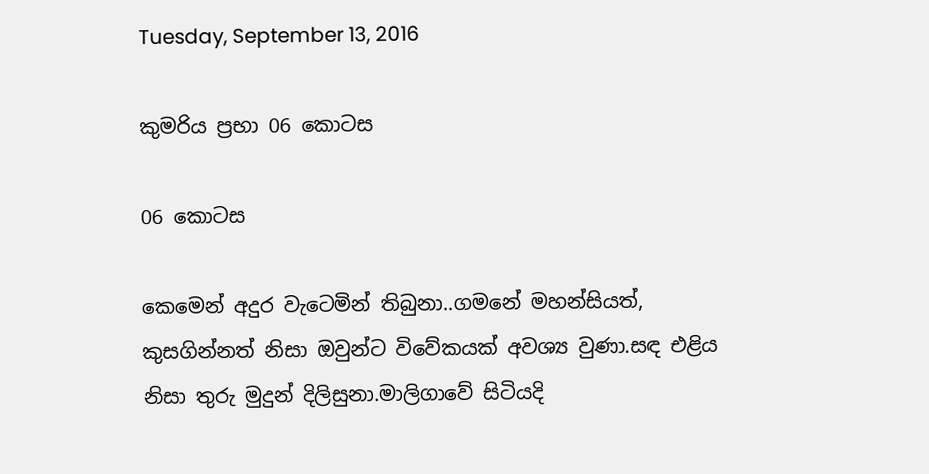Tuesday, September 13, 2016

කුමරිය ප්‍රභා 06 කොටස

06 කොටස

කෙමෙන් අදුර වැටෙමින් තිබුනා..ගමනේ මහන්සියත්, කුසගින්නත් නිසා ඔවුන්ට විවේකයක් අවශ්‍ය වුණා.සඳ එළිය නිසා තුරු මුදුන් දිලිසුනා.මාලිගාවේ සිටියදි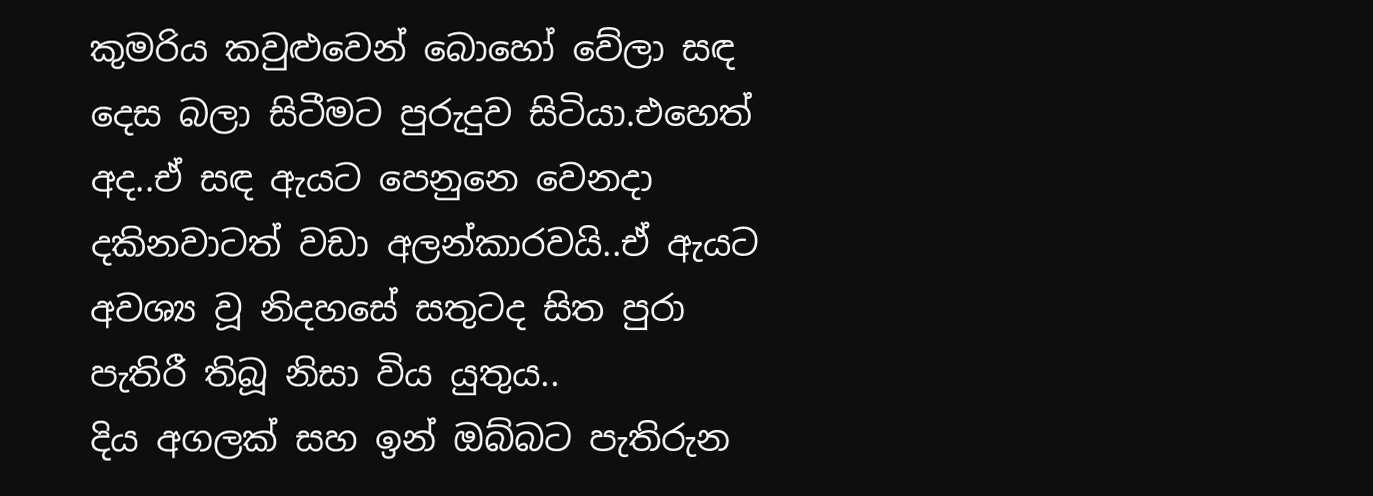කුමරිය කවුළුවෙන් බොහෝ වේලා සඳ දෙස බලා සිටීමට පුරුදුව සිටියා.එහෙත් අද..ඒ සඳ ඇයට පෙනුනෙ වෙනදා දකිනවාටත් වඩා අලන්කාරවයි..ඒ ඇයට අවශ්‍ය වූ නිදහසේ සතුටද සිත පුරා පැතිරී තිබූ නිසා විය යුතුය..
දිය අගලක් සහ ඉන් ඔබ්බට පැතිරුන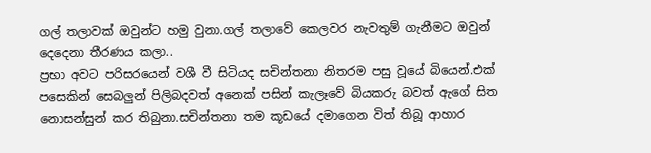ගල් තලාවක් ඔවුන්ට හමු වුනා.ගල් තලාවේ කෙලවර නැවතුම් ගැනීමට ඔවුන් දෙදෙනා තීරණය කලා..
ප්‍රභා අවට පරිසරයෙන් වශී වී සිටියද සචින්තනා නිතරම පසු වූයේ බියෙන්.එක් පසෙකින් සෙබලුන් පිලිබදවත් අනෙක් පසින් කැලෑවේ බියකරු බවත් ඇගේ සිත නොසන්සුන් කර තිබුනා.සචින්තනා තම කූඩයේ දමාගෙන විත් තිබූ ආහාර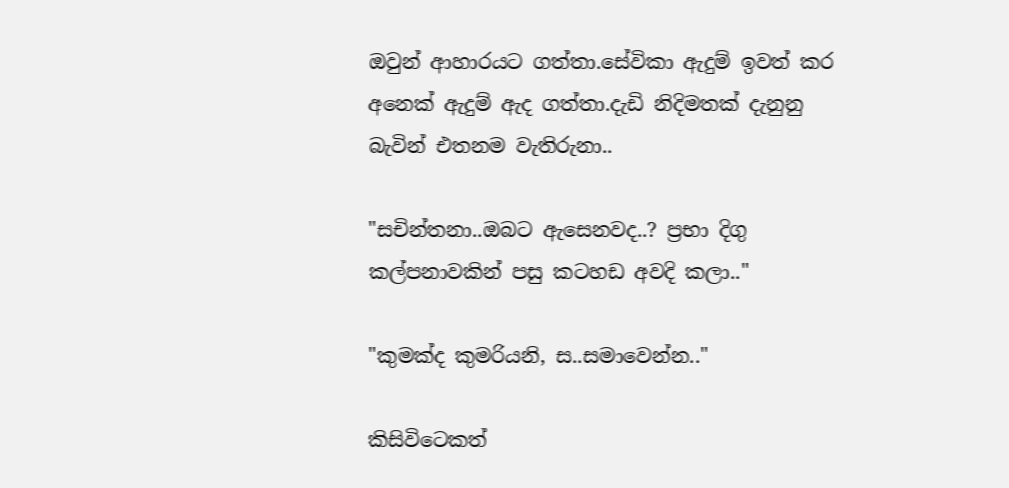ඔවුන් ආහාරයට ගත්තා.සේවිකා ඇදුම් ඉවත් කර අනෙක් ඇදුම් ඇද ගත්තා.දැඩි නිදිමතක් දැනුනු බැවින් එතනම වැතිරුනා..

"සචින්තනා..ඔබට ඇසෙනවද..? ප්‍රභා දිගු කල්පනාවකින් පසු කටහඩ අවදි කලා.."

"කුමක්ද කුමරියනි, ස..සමාවෙන්න.."

කිසිවිටෙකත්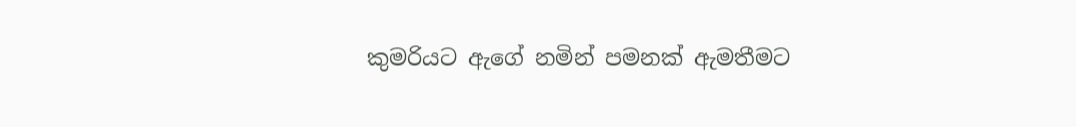කුමරියට ඇගේ නමින් පමනක් ඇමතීමට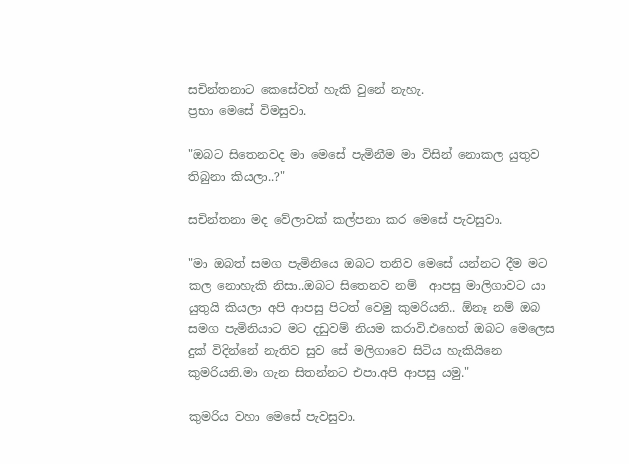සචින්තනාට කෙසේවත් හැකි වුනේ නැහැ.
ප්‍රභා මෙසේ විමසුවා.

"ඔබට සිතෙනවද මා මෙසේ පැමිනීම මා විසින් නොකල යුතුව තිබුනා කියලා..?"

සචින්තනා මද වේලාවක් කල්පනා කර මෙසේ පැවසුවා.

"මා ඔබත් සමග පැමිනියෙ ඔබට තනිව මෙසේ යන්නට දීම මට කල නොහැකි නිසා..ඔබට සිතෙනව නම්  ආපසු මාලිගාවට යා යුතුයි කියලා අපි ආපසු පිටත් වෙමු කුමරියනි.. ඕනෑ නම් ඔබ සමග පැමිනියාට මට දඩුවම් නියම කරාවි.එහෙත් ඔබට මෙලෙස දුක් විදින්නේ නැතිව සුව සේ මලිගාවෙ සිටිය හැකියිනෙ කුමරියනි.මා ගැන සිතන්නට එපා.අපි ආපසු යමු."

කුමරිය වහා මෙසේ පැවසුවා.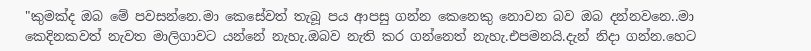"කුමක්ද ඔබ මේ පවසන්නෙ.මා කෙසේවත් තැබූ පය ආපසු ගන්න කෙනෙකු නොවන බව ඔබ දන්නවනෙ..මා කෙදිනකවත් නැවත මාලිගාවට යන්නේ නැහැ.ඔබව නැති කර ගන්නෙත් නැහැ.එපමනයි.දැන් නිදා ගන්න.හෙට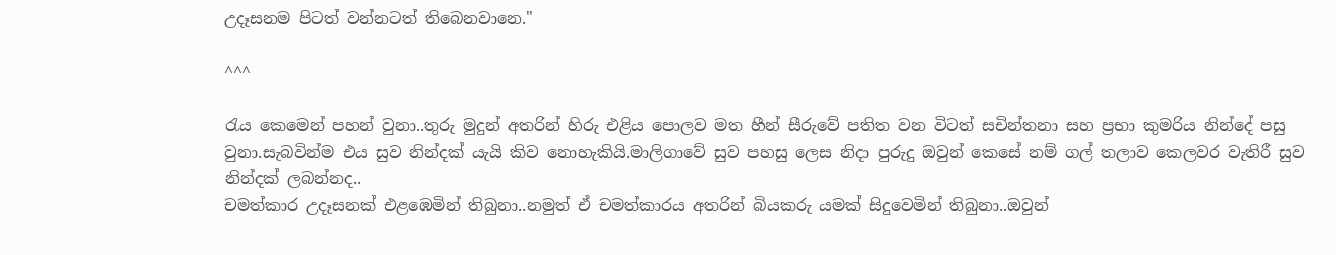උදෑසනම පිටත් වන්නටත් තිබෙනවානෙ."

^^^

රැය කෙමෙන් පහන් වුනා..තුරු මුදුන් අතරින් හිරු එළිය පොලව මත හීන් සීරුවේ පතිත වන විටත් සචින්තනා සහ ප්‍රභා කුමරිය නින්දේ පසු වුනා.සැබවින්ම එය සුව නින්දක් යැයි කිව නොහැකියි.මාලිගාවේ සුව පහසු ලෙස නිදා පුරුදු ඔවුන් කෙසේ නම් ගල් තලාව කෙලවර වැතිරී සුව නින්දක් ලබන්නද..
චමත්කාර උදෑසනක් එළඹෙමින් තිබුනා..නමුත් ඒ චමත්කාරය අතරින් බියකරු යමක් සිදුවෙමින් තිබුනා..ඔවුන්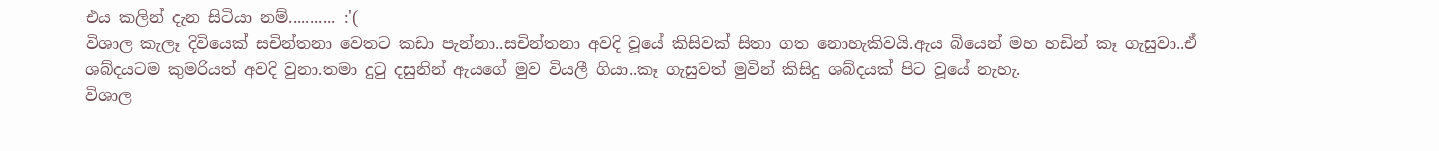එය කලින් දැන සිටියා නම්........... :'(
විශාල කැලෑ දිවියෙක් සචින්තනා වෙතට කඩා පැන්නා..සචින්තනා අවදි වූයේ කිසිවක් සිතා ගත නොහැකිවයි.ඇය බියෙන් මහ හඩින් කෑ ගැසුවා..ඒ ශබ්දයටම කුමරියත් අවදි වුනා.තමා දුටු දසුනින් ඇයගේ මුව වියලී ගියා..කෑ ගැසුවත් මුවින් කිසිදු ශබ්දයක් පිට වූයේ නැහැ.
විශාල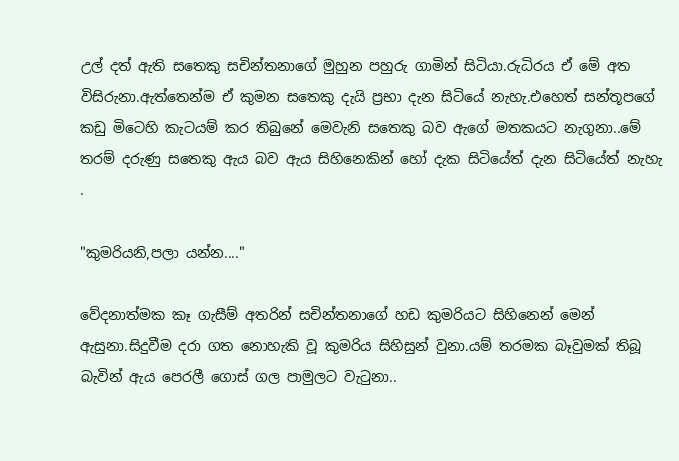උල් දත් ඇති සතෙකු සචින්තනාගේ මුහුන පහුරු ගාමින් සිටියා.රුධිරය ඒ මේ අත විසිරුනා.ඇත්තෙන්ම ඒ කුමන සතෙකු දැයි ප්‍රභා දැන සිටියේ නැහැ.එහෙත් සන්තූපගේ කඩු මිටෙහි කැටයම් කර තිබුනේ මෙවැනි සතෙකු බව ඇගේ මතකයට නැගුනා..මේ තරම් දරුණු සතෙකු ඇය බව ඇය සිහිනෙකින් හෝ දැක සිටියේත් දැන සිටියේත් නැහැ .

"කුමරියනි,පලා යන්න...."

වේදනාත්මක කෑ ගැසීම් අතරින් සචින්තනාගේ හඩ කුමරියට සිහිනෙන් මෙන් ඇසුනා.සිදුවීම දරා ගත නොහැකි වූ කුමරිය සිහිසුන් වුනා.යම් තරමක බෑවුමක් තිබූ බැවින් ඇය පෙරලී ගොස් ගල පාමුලට වැටුනා..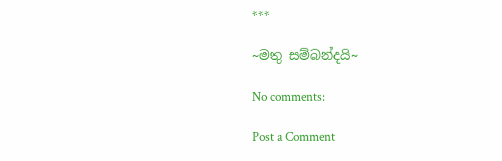***

~මතු සම්බන්දයි~

No comments:

Post a Comment